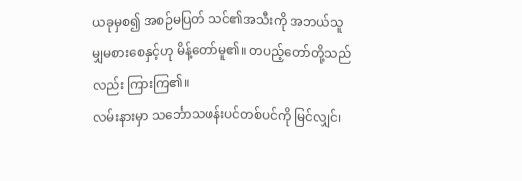ယခုမှစ၍ အစဉ်မပြတ် သင်၏အသီးကို အဘယ်သူမျှမစားစေနှင့်ဟု မိန့်တော်မူ၏။ တပည့်တော်တို့သည်လည်း ကြားကြ၏။
လမ်းနားမှာ သင်္ဘောသဖန်းပင်တစ်ပင်ကို မြင်လျှင်၊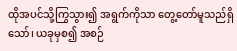ထိုအပင်သို့ကြွသွား၍ အရွက်ကိုသာ တွေ့တော်မူသည်ရှိသော်၊ ယခုမှစ၍ အစဉ်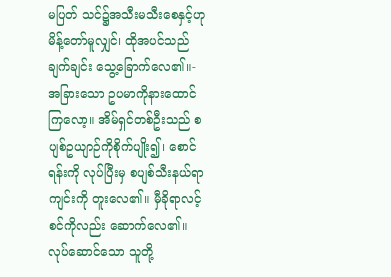မပြတ် သင်၌အသီးမသီးစေနှင့်ဟု မိန့်တော်မူလျှင်၊ ထိုအပင်သည် ချက်ချင်း သွေ့ခြောက်လေ၏။-
အခြားသော ဥပမာကိုနားထောင်ကြလော့။ အိမ်ရှင်တစ်ဦးသည် စပျစ်ဥယျာဉ်ကိုစိုက်ပျိုး၍၊ စောင်ရန်းကို လုပ်ပြီးမှ စပျစ်သီးနယ်ရာကျင်းကို တူးလေ၏။ မှီခိုရာလင့်စင်ကိုလည်း ဆောက်လေ၏။ လုပ်ဆောင်သော သူတို့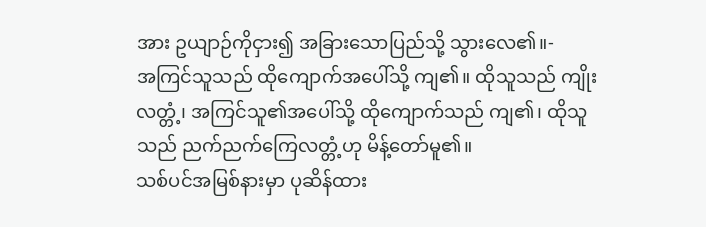အား ဥယျာဉ်ကိုငှား၍ အခြားသောပြည်သို့ သွားလေ၏။-
အကြင်သူသည် ထိုကျောက်အပေါ်သို့ ကျ၏။ ထိုသူသည် ကျိုးလတ္တံ့၊ အကြင်သူ၏အပေါ်သို့ ထိုကျောက်သည် ကျ၏၊ ထိုသူသည် ညက်ညက်ကြေလတ္တံ့ဟု မိန့်တော်မူ၏။
သစ်ပင်အမြစ်နားမှာ ပုဆိန်ထား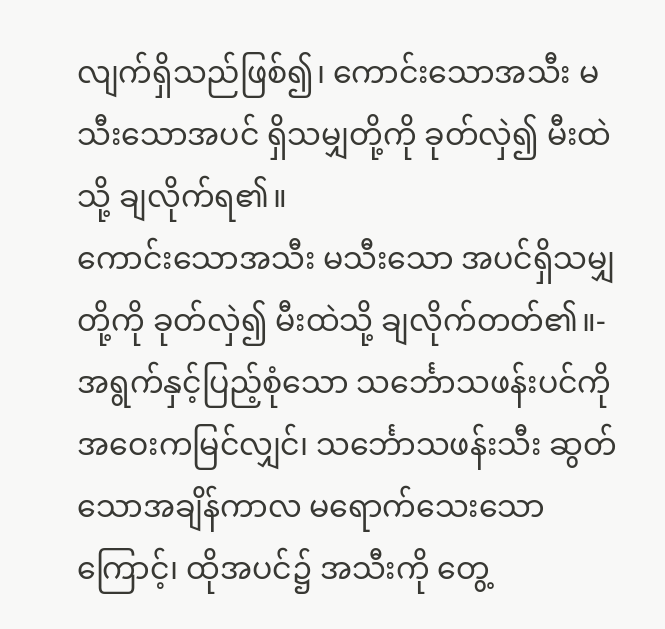လျက်ရှိသည်ဖြစ်၍၊ ကောင်းသောအသီး မသီးသောအပင် ရှိသမျှတို့ကို ခုတ်လှဲ၍ မီးထဲသို့ ချလိုက်ရ၏။
ကောင်းသောအသီး မသီးသော အပင်ရှိသမျှတို့ကို ခုတ်လှဲ၍ မီးထဲသို့ ချလိုက်တတ်၏။-
အရွက်နှင့်ပြည့်စုံသော သင်္ဘောသဖန်းပင်ကို အဝေးကမြင်လျှင်၊ သင်္ဘောသဖန်းသီး ဆွတ်သောအချိန်ကာလ မရောက်သေးသောကြောင့်၊ ထိုအပင်၌ အသီးကို တွေ့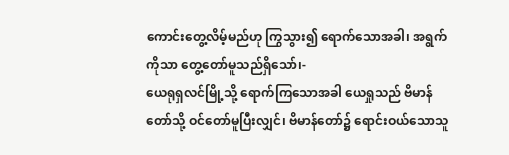ကောင်းတွေ့လိမ့်မည်ဟု ကြွသွား၍ ရောက်သောအခါ၊ အရွက်ကိုသာ တွေ့တော်မူသည်ရှိသော်၊-
ယေရုရှလင်မြို့သို့ ရောက်ကြသောအခါ ယေရှုသည် ဗိမာန်တော်သို့ ဝင်တော်မူပြီးလျှင်၊ ဗိမာန်တော်၌ ရောင်းဝယ်သောသူ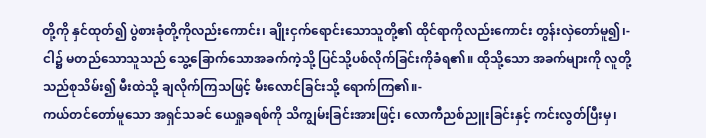တို့ကို နှင်ထုတ်၍ ပွဲစားခုံတို့ကိုလည်းကောင်း၊ ချိုးငှက်ရောင်းသောသူတို့၏ ထိုင်ရာကိုလည်းကောင်း တွန်းလှဲတော်မူ၍၊-
ငါ၌ မတည်သောသူသည် သွေ့ခြောက်သောအခက်ကဲ့သို့ ပြင်သို့ပစ်လိုက်ခြင်းကိုခံရ၏။ ထိုသို့သော အခက်များကို လူတို့သည်စုသိမ်း၍ မီးထဲသို့ ချလိုက်ကြသဖြင့် မီးလောင်ခြင်းသို့ ရောက်ကြ၏။-
ကယ်တင်တော်မူသော အရှင်သခင် ယေရှုခရစ်ကို သိကျွမ်းခြင်းအားဖြင့်၊ လောကီညစ်ညူးခြင်းနှင့် ကင်းလွတ်ပြီးမှ၊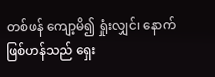တစ်ဖန် ကျော့မိ၍ ရှုံးလျှင်၊ နောက်ဖြစ်ဟန်သည် ရှေး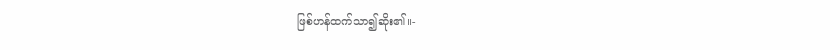ဖြစ်ဟန်ထက်သာ၍ဆိုး၏။-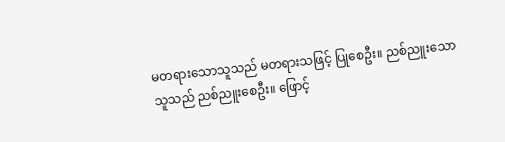မတရားသောသူသည် မတရားသဖြင့် ပြုစေဦး။ ညစ်ညူးသောသူသည် ညစ်ညူးစေဦး။ ဖြောင့်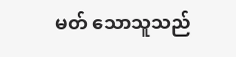မတ် သောသူသည်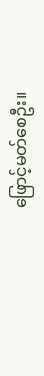ဖြောင့်မတ်စေဦး။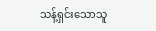သန့်ရှင်းသောသူ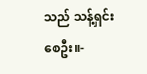သည် သန့်ရှင်းစေဦး။-